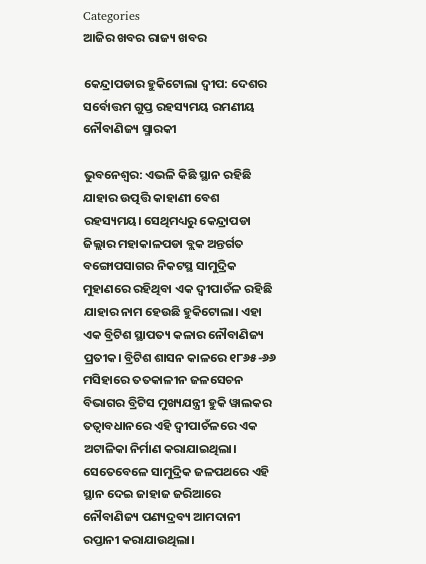Categories
ଆଜିର ଖବର ରାଜ୍ୟ ଖବର

କେନ୍ଦ୍ରାପଡାର ହୁକିଟୋଲା ଦ୍ୱୀପ: ଦେଶର ସର୍ବୋତ୍ତମ ଗୁପ୍ତ ରହସ୍ୟମୟ ରମଣୀୟ ନୌବାଣିଜ୍ୟ ସ୍ମାରକୀ

ଭୁବନେଶ୍ଵର: ଏଭଳି କିଛି ସ୍ଥାନ ରହିଛି ଯାହାର ଉତ୍ପତ୍ତି କାହାଣୀ ବେଶ ରହସ୍ୟମୟ। ସେଥିମଧ୍ୟରୁ କେନ୍ଦ୍ରାପଡା ଜିଲ୍ଲାର ମହାକାଳପଡା ବ୍ଲକ ଅନ୍ତର୍ଗତ ବଙ୍ଗୋପସାଗର ନିକଟସ୍ଥ ସାମୁଦ୍ରିକ ମୁହାଣରେ ରହିଥିବା ଏକ ଦ୍ୱୀପାଚଁଳ ରହିଛି ଯାହାର ନାମ ହେଉଛି ହୁକିଟୋଲା। ଏହା ଏକ ବ୍ରିଟିଶ ସ୍ଥାପତ୍ୟ କଳାର ନୌବାଣିଜ୍ୟ ପ୍ରତୀକ। ବ୍ରିଟିଶ ଶାସନ କାଳରେ ୧୮୬୫-୬୬ ମସିହାରେ ତତକାଳୀନ ଜଳସେଚନ ବିଭାଗର ବ୍ରିଟିସ ମୁଖ୍ୟଯନ୍ତ୍ରୀ ହୁକି ୱାଲକର ତତ୍ୱାବଧାନରେ ଏହି ଦ୍ୱୀପାଚଁଳରେ ଏକ ଅଟାଳିକା ନିର୍ମାଣ କରାଯାଇଥିଲା। ସେତେବେଳେ ସାମୁଦ୍ରିକ ଜଳପଥରେ ଏହି ସ୍ଥାନ ଦେଇ ଜାହାଜ ଜରିଆରେ ନୌବାଣିଜ୍ୟ ପଣ୍ୟଦ୍ରବ୍ୟ ଆମଦାନୀ ରପ୍ତାନୀ କରାଯାଉଥିଲା।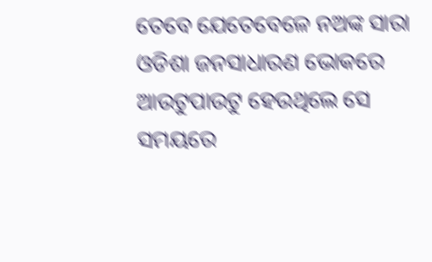ତେବେ ଯେତେବେଳେ ନଅଙ୍କ ସାରା ଓଡିଶା ଜନସାଧାରଣ ଭୋକରେ ଆଉଟୁପାଉଟୁ ହେଉଥିଲେ ସେ ସମୟରେ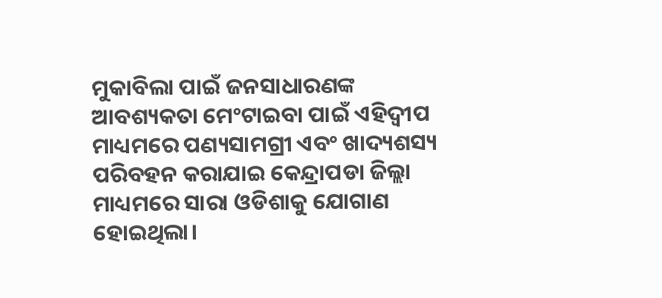ମୁକାବିଲା ପାଇଁ ଜନସାଧାରଣଙ୍କ ଆବଶ୍ୟକତା ମେଂଟାଇବା ପାଇଁ ଏହିଦ୍ୱୀପ ମାଧ୍ୟମରେ ପଣ୍ୟସାମଗ୍ରୀ ଏବଂ ଖାଦ୍ୟଶସ୍ୟ ପରିବହନ କରାଯାଇ କେନ୍ଦ୍ରାପଡା ଜିଲ୍ଲା ମାଧ୍ୟମରେ ସାରା ଓଡିଶାକୁ ଯୋଗାଣ ହୋଇଥିଲା।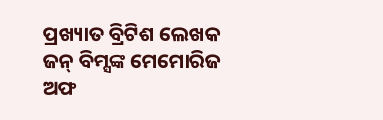ପ୍ରଖ୍ୟାତ ବ୍ରିଟିଶ ଲେଖକ ଜନ୍ ବିମ୍ସଙ୍କ ମେମୋରିଜ ଅଫ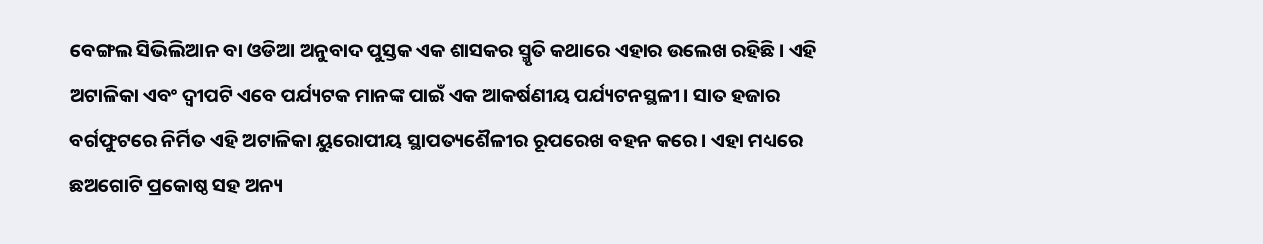ବେଙ୍ଗଲ ସିଭିଲିଆନ ବା ଓଡିଆ ଅନୁବାଦ ପୁସ୍ତକ ଏକ ଶାସକର ସ୍ମୃତି କଥାରେ ଏହାର ଉଲେଖ ରହିଛି। ଏହି ଅଟାଳିକା ଏବଂ ଦ୍ୱୀପଟି ଏବେ ପର୍ଯ୍ୟଟକ ମାନଙ୍କ ପାଇଁ ଏକ ଆକର୍ଷଣୀୟ ପର୍ଯ୍ୟଟନସ୍ଥଳୀ। ସାତ ହଜାର ବର୍ଗଫୁଟରେ ନିର୍ମିତ ଏହି ଅଟାଳିକା ୟୁରୋପୀୟ ସ୍ଥାପତ୍ୟଶୈଳୀର ରୂପରେଖ ବହନ କରେ। ଏହା ମଧ୍ୟରେ ଛଅଗୋଟି ପ୍ରକୋଷ୍ଠ ସହ ଅନ୍ୟ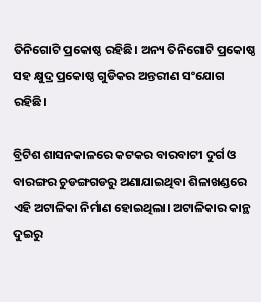ତିନିଗୋଟି ପ୍ରକୋଷ୍ଠ ରହିଛି। ଅନ୍ୟ ତିନିଗୋଟି ପ୍ରକୋଷ୍ଠ ସହ କ୍ଷୁଦ୍ର ପ୍ରକୋଷ୍ଠ ଗୁଡିକର ଅନ୍ତରୀଣ ସଂଯୋଗ ରହିଛି।

ବ୍ରିଟିଶ ଶାସନକାଳରେ କଟକର ବାରବାଟୀ ଦୁର୍ଗ ଓ ବାରଙ୍ଗର ଚୁଡଙ୍ଗଗଡରୁ ଅଣାଯାଇଥିବା ଶିଳାଖଣ୍ଡରେ ଏହି ଅଟାଳିକା ନିର୍ମାଣ ହୋଇଥିଲା। ଅଟାଳିକାର କାନ୍ଥ ଦୁଇରୁ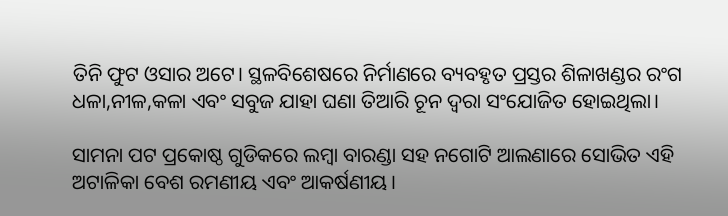ତିନି ଫୁଟ ଓସାର ଅଟେ। ସ୍ଥଳବିଶେଷରେ ନିର୍ମାଣରେ ବ୍ୟବହୃତ ପ୍ରସ୍ତର ଶିଳାଖଣ୍ଡର ରଂଗ ଧଳା,ନୀଳ,କଳା ଏବଂ ସବୁଜ ଯାହା ଘଣା ତିଆରି ଚୂନ ଦ୍ୱରା ସଂଯୋଜିତ ହୋଇଥିଲା।

ସାମନା ପଟ ପ୍ରକୋଷ୍ଠ ଗୁଡିକରେ ଲମ୍ବା ବାରଣ୍ଡା ସହ ନଗୋଟି ଆଲଣାରେ ସୋଭିତ ଏହି ଅଟାଳିକା ବେଶ ରମଣୀୟ ଏବଂ ଆକର୍ଷଣୀୟ।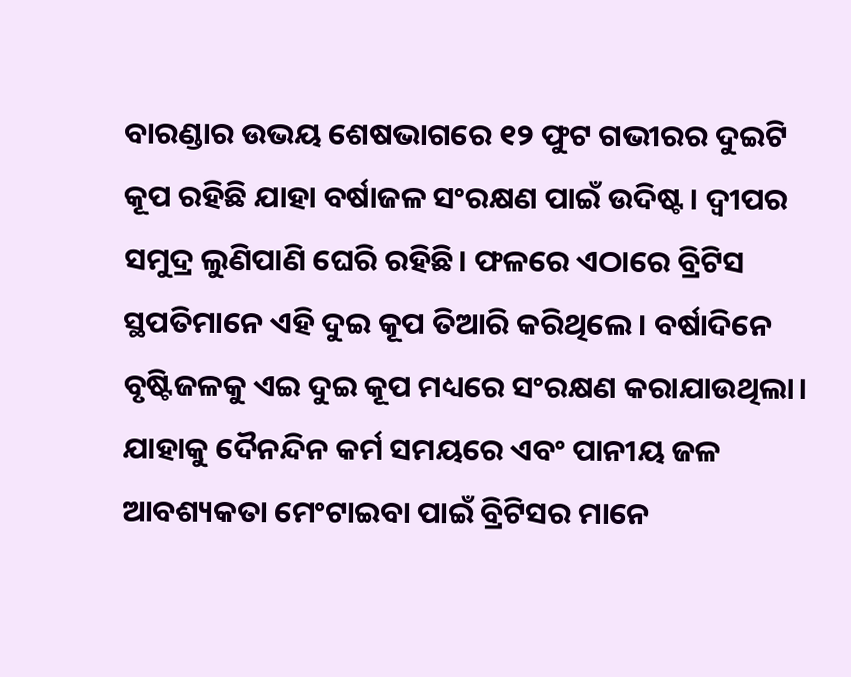ବାରଣ୍ଡାର ଉଭୟ ଶେଷଭାଗରେ ୧୨ ଫୁଟ ଗଭୀରର ଦୁଇଟି କୂପ ରହିଛି ଯାହା ବର୍ଷାଜଳ ସଂରକ୍ଷଣ ପାଇଁ ଉଦିଷ୍ଟ। ଦ୍ୱୀପର ସମୁଦ୍ର ଲୁଣିପାଣି ଘେରି ରହିଛି। ଫଳରେ ଏଠାରେ ବ୍ରିଟିସ ସ୍ଥପତିମାନେ ଏହି ଦୁଇ କୂପ ତିଆରି କରିଥିଲେ। ବର୍ଷାଦିନେ ବୃଷ୍ଟିଜଳକୁ ଏଇ ଦୁଇ କୂପ ମଧ୍ୟରେ ସଂରକ୍ଷଣ କରାଯାଉଥିଲା। ଯାହାକୁ ଦୈନନ୍ଦିନ କର୍ମ ସମୟରେ ଏବଂ ପାନୀୟ ଜଳ ଆବଶ୍ୟକତା ମେଂଟାଇବା ପାଇଁ ବ୍ରିଟିସର ମାନେ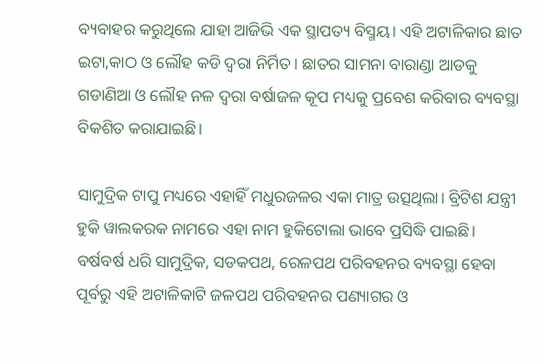ବ୍ୟବାହର କରୁଥିଲେ ଯାହା ଆଜିଭି ଏକ ସ୍ଥାପତ୍ୟ ବିସ୍ମୟ। ଏହି ଅଟାଳିକାର ଛାତ ଇଟା,କାଠ ଓ ଲୌହ କଡି ଦ୍ୱରା ନିର୍ମିତ। ଛାତର ସାମନା ବାରାଣ୍ଡା ଆଡକୁ ଗଡାଣିଆ ଓ ଲୌହ ନଳ ଦ୍ୱରା ବର୍ଷାଜଳ କୂପ ମଧ୍ୟକୁ ପ୍ରବେଶ କରିବାର ବ୍ୟବସ୍ଥା ବିକଶିତ କରାଯାଇଛି।

ସାମୁଦ୍ରିକ ଟାପୁ ମଧ୍ୟରେ ଏହାହିଁ ମଧୁରଜଳର ଏକା ମାତ୍ର ଉତ୍ସଥିଲା। ବ୍ରିଟିଶ ଯନ୍ତ୍ରୀ ହୁକି ୱାଲକରକ ନାମରେ ଏହା ନାମ ହୁକିଟୋଲା ଭାବେ ପ୍ରସିଦ୍ଧି ପାଇଛି। ବର୍ଷବର୍ଷ ଧରି ସାମୁଦ୍ରିକ, ସଡକପଥ, ରେଳପଥ ପରିବହନର ବ୍ୟବସ୍ଥା ହେବା ପୂର୍ବରୁ ଏହି ଅଟାଳିକାଟି ଜଳପଥ ପରିବହନର ପଣ୍ୟାଗର ଓ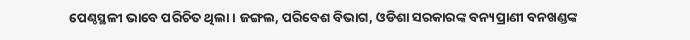ପେଣ୍ଠସ୍ଥଳୀ ଭାବେ ପରିଚିତ ଥିଲା। ଜଙ୍ଗଲ, ପରିବେଶ ବିଭାଗ, ଓଡିଶା ସରକାରଙ୍କ ବନ୍ୟପ୍ରାଣୀ ବନଖଣ୍ଡଙ୍କ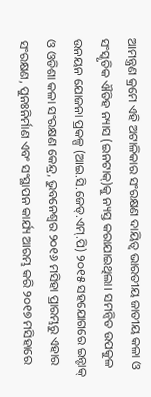ଆମନ୍ତ୍ରଣ କ୍ରମେ ଏହି ଅଟାଳିକାର ସଂରକ୍ଷଣ ଦାୟିତ୍ୱ ଭାରତୀୟ ଜାତୀୟ କଳା ଓ ସଂସ୍କୃତିକ ଐତିହ ନ୍ୟାସ (ଇନଟାକ୍‌)କୁ ନ୍ୟସ୍ତ କରାଯାଇଥିଲା। ସମନ୍ୱିତ ଉପକୁଳ ଉନୟନ ଯୋଜନା ପ୍ରକଳ୍ପ (ଆଇ.ସି.ଜେଡ୍‌.ଏମ୍‌.ପି) ୨୦୧୫ ସହଯୋଗରେ ଇନ୍ଟାକ୍ ଓ ଓଡିଶା କଳା ସଂରକ୍ଷଣ କେନ୍ଦ୍ର, ଭୁବନେଶ୍ୱର ୨୦୧୬ ମସିହା ପ୍ରାରମ୍ଭରୁ ଏହାର ସଂରକ୍ଷଣ, ପୁନଃନିର୍ମାଣ ଏବଂ ସଂସ୍ଥାପନ କାର୍ଯ୍ୟ ଆରମ୍ଭ କରି ୨୦୧୭ ମସିହାରେ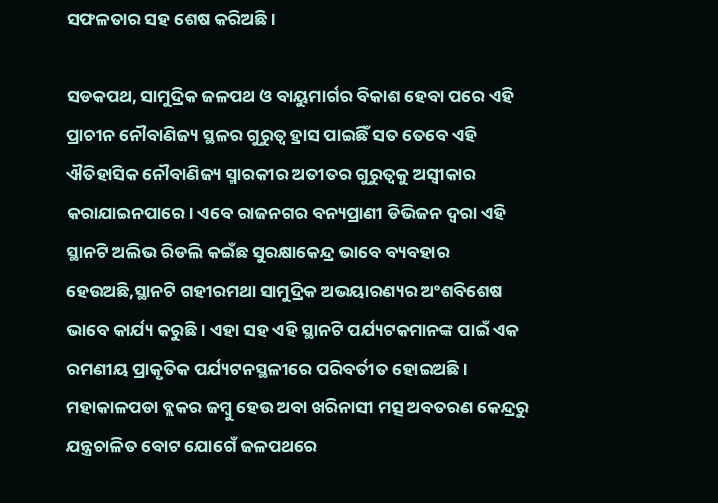ସଫଳତାର ସହ ଶେଷ କରିଅଛି।

ସଡକପଥ, ସାମୁଦ୍ରିକ ଜଳପଥ ଓ ବାୟୁମାର୍ଗର ବିକାଶ ହେବା ପରେ ଏହି ପ୍ରାଚୀନ ନୌବାଣିଜ୍ୟ ସ୍ଥଳର ଗୁରୁତ୍ୱ ହ୍ରାସ ପାଇଛିଁ ସତ ତେବେ ଏହି ଐତିହାସିକ ନୌବାଣିଜ୍ୟ ସ୍ମାରକୀର ଅତୀତର ଗୁରୁତ୍ୱକୁ ଅସ୍ୱୀକାର କରାଯାଇନପାରେ। ଏବେ ରାଜନଗର ବନ୍ୟପ୍ରାଣୀ ଡିଭିଜନ ଦ୍ୱରା ଏହି ସ୍ଥାନଟି ଅଲିଭ ରିଡଲି କଇଁଛ ସୁରକ୍ଷାକେନ୍ଦ୍ର ଭାବେ ବ୍ୟବହାର ହେଉଅଛି,ସ୍ଥାନଟି ଗହୀରମଥା ସାମୁଦ୍ରିକ ଅଭୟାରଣ୍ୟର ଅଂଶବିଶେଷ ଭାବେ କାର୍ଯ୍ୟ କରୁଛି। ଏହା ସହ ଏହି ସ୍ଥାନଟି ପର୍ଯ୍ୟଟକମାନଙ୍କ ପାଇଁ ଏକ ରମଣୀୟ ପ୍ରାକୃତିକ ପର୍ଯ୍ୟଟନସ୍ଥଳୀରେ ପରିବର୍ତୀତ ହୋଇଅଛି। ମହାକାଳପଡା ବ୍ଲକର ଜମ୍ବୁ ହେଉ ଅବା ଖରିନାସୀ ମତ୍ସ ଅବତରଣ କେନ୍ଦ୍ରରୁ ଯନ୍ତ୍ରଚାଳିତ ବୋଟ ଯୋଗେଁ ଜଳପଥରେ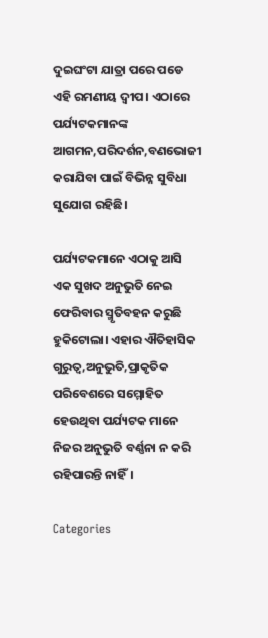ଦୁଇଘଂଟା ଯାତ୍ରା ପରେ ପଡେ ଏହି ରମଣୀୟ ଦ୍ୱୀପ। ଏଠାରେ ପର୍ଯ୍ୟଟକମାନଙ୍କ ଆଗମନ,ପରିଦର୍ଶନ,ବଣଭୋଜୀ କରାଯିବା ପାଇଁ ବିଭିନ୍ନ ସୁବିଧା ସୁଯୋଗ ରହିଛି।

ପର୍ଯ୍ୟଟକମାନେ ଏଠାକୁ ଆସି ଏକ ସୁଖଦ ଅନୁଭୁତି ନେଇ ଫେରିବାର ସ୍ମୃତିବହନ କରୁଛି ହୁକିଟୋଲା। ଏହାର ଐତିହାସିକ ଗୁରୁତ୍ୱ,ଅନୁଭୁତି,ପ୍ରାକୃତିକ ପରିବେଶରେ ସମ୍ମୋହିତ ହେଉଥିବା ପର୍ଯ୍ୟଟକ ମାନେ ନିଜର ଅନୁଭୁତି ବର୍ଣ୍ଣନା ନ କରି ରହିପାରନ୍ତି ନାହିଁ।

Categories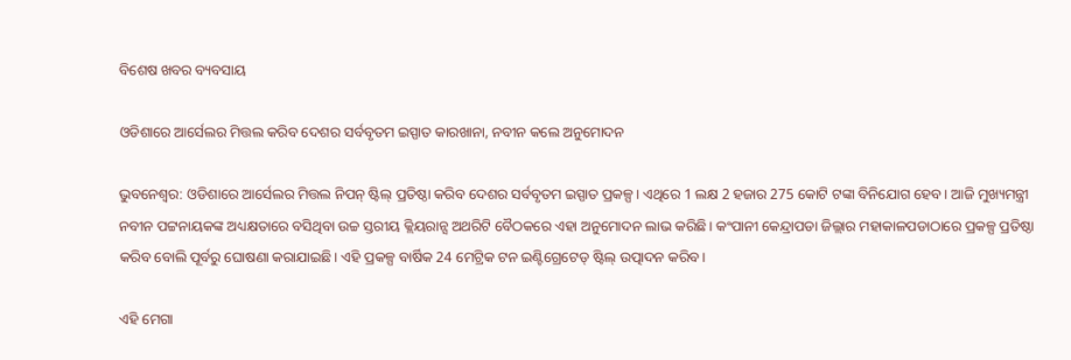ବିଶେଷ ଖବର ବ୍ୟବସାୟ

ଓଡିଶାରେ ଆର୍ସେଲର ମିତ୍ତଲ କରିବ ଦେଶର ସର୍ବବୃତମ ଇସ୍ପାତ କାରଖାନା, ନବୀନ କଲେ ଅନୁମୋଦନ

ଭୁବନେଶ୍ୱର: ଓଡିଶାରେ ଆର୍ସେଲର ମିତ୍ତଲ ନିପନ୍ ଷ୍ଟିଲ୍ ପ୍ରତିଷ୍ଠା କରିବ ଦେଶର ସର୍ବବୃତମ ଇସ୍ପାତ ପ୍ରକଳ୍ପ। ଏଥିରେ 1 ଲକ୍ଷ 2 ହଜାର 275 କୋଟି ଟଙ୍କା ବିନିଯୋଗ ହେବ। ଆଜି ମୁଖ୍ୟମନ୍ତ୍ରୀ ନବୀନ ପଟ୍ଟନାୟକଙ୍କ ଅଧ୍ୟକ୍ଷତାରେ ବସିଥିବା ଉଚ୍ଚ ସ୍ତରୀୟ କ୍ଲିୟରାନ୍ସ ଅଥରିଟି ବୈଠକରେ ଏହା ଅନୁମୋଦନ ଲାଭ କରିଛି। କଂପାନୀ କେନ୍ଦ୍ରାପଡା ଜିଲ୍ଲାର ମହାକାଳପଡାଠାରେ ପ୍ରକଳ୍ପ ପ୍ରତିଷ୍ଠା କରିବ ବୋଲି ପୂର୍ବରୁ ଘୋଷଣା କରାଯାଇଛି। ଏହି ପ୍ରକଳ୍ପ ବାର୍ଷିକ 24 ମେଟ୍ରିକ ଟନ ଇଣ୍ଟିଗ୍ରେଟେଡ୍ ଷ୍ଟିଲ୍ ଉତ୍ପାଦନ କରିବ।

ଏହି ମେଗା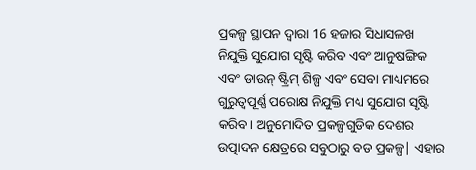ପ୍ରକଳ୍ପ ସ୍ଥାପନ ଦ୍ବାରା 16 ହଜାର ସିଧାସଳଖ ନିଯୁକ୍ତି ସୁଯୋଗ ସୃଷ୍ଟି କରିବ ଏବଂ ଆନୁଷଙ୍ଗିକ ଏବଂ ଡାଉନ୍ ଷ୍ଟ୍ରିମ୍ ଶିଳ୍ପ ଏବଂ ସେବା ମାଧ୍ୟମରେ ଗୁରୁତ୍ୱପୂର୍ଣ୍ଣ ପରୋକ୍ଷ ନିଯୁକ୍ତି ମଧ୍ୟ ସୁଯୋଗ ସୃଷ୍ଟି କରିବ। ଅନୁମୋଦିତ ପ୍ରକଳ୍ପଗୁଡିକ ଦେଶର ଉତ୍ପାଦନ କ୍ଷେତ୍ରରେ ସବୁଠାରୁ ବଡ ପ୍ରକଳ୍ପ| ଏହାର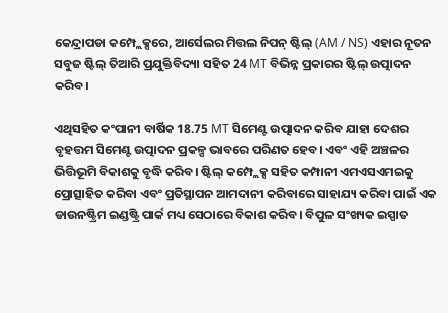କେନ୍ଦ୍ରାପଡା କମ୍ପ୍ଲେକ୍ସରେ, ଆର୍ସେଲର ମିତ୍ତଲ ନିପନ୍ ଷ୍ଟିଲ୍ (AM / NS) ଏହାର ନୂତନ ସବୁଜ ଷ୍ଟିଲ୍ ତିଆରି ପ୍ରଯୁକ୍ତିବିଦ୍ୟା ସହିତ 24 MT ବିଭିନ୍ନ ପ୍ରକାରର ଷ୍ଟିଲ୍ ଉତ୍ପାଦନ କରିବ।

ଏଥିସହିତ କଂପାନୀ ବାର୍ଷିକ 18.75 MT ସିମେଣ୍ଟ ଉତ୍ପାଦନ କରିବ ଯାହା ଦେଶର ବୃହତ୍ତମ ସିମେଣ୍ଟ ଉତ୍ପାଦନ ପ୍ରକଳ୍ପ ଭାବରେ ପରିଣତ ହେବ। ଏବଂ ଏହି ଅଞ୍ଚଳର ଭିତ୍ତିଭୂମି ବିକାଶକୁ ବୃଦ୍ଧି କରିବ। ଷ୍ଟିଲ୍ କମ୍ପ୍ଲେକ୍ସ ସହିତ କମ୍ପାନୀ ଏମଏସଏମଇକୁ ପ୍ରୋତ୍ସାହିତ କରିବା ଏବଂ ପ୍ରତିସ୍ଥାପନ ଆମଦାନୀ କରିବାରେ ସାହାଯ୍ୟ କରିବା ପାଇଁ ଏକ ଡାଉନଷ୍ଟ୍ରିମ ଇଣ୍ଡଷ୍ଟ୍ରି ପାର୍କ ମଧ୍ୟ ସେଠାରେ ବିକାଶ କରିବ। ବିପୁଳ ସଂଖ୍ୟକ ଇସ୍ପାତ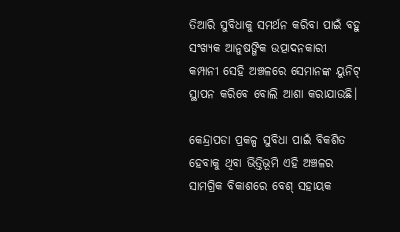ତିଆରି ସୁବିଧାକୁ ସମର୍ଥନ କରିବା ପାଇଁ ବହୁ ସଂଖ୍ୟକ ଆନୁଷଙ୍ଗିକ ଉତ୍ପାଦନକାରୀ କମ୍ପାନୀ ସେହି ଅଞ୍ଚଳରେ ସେମାନଙ୍କ ୟୁନିଟ୍ ସ୍ଥାପନ କରିବେ ବୋଲି ଆଶା କରାଯାଉଛି।

କେନ୍ଦ୍ରାପଡା ପ୍ରକଳ୍ପ ସୁବିଧା ପାଇଁ ବିକଶିତ ହେବାକୁ ଥିବା ଭିତ୍ତିଭୂମି ଏହି ଅଞ୍ଚଳର ସାମଗ୍ରିକ ବିକାଶରେ ବେଶ୍ ସହାୟକ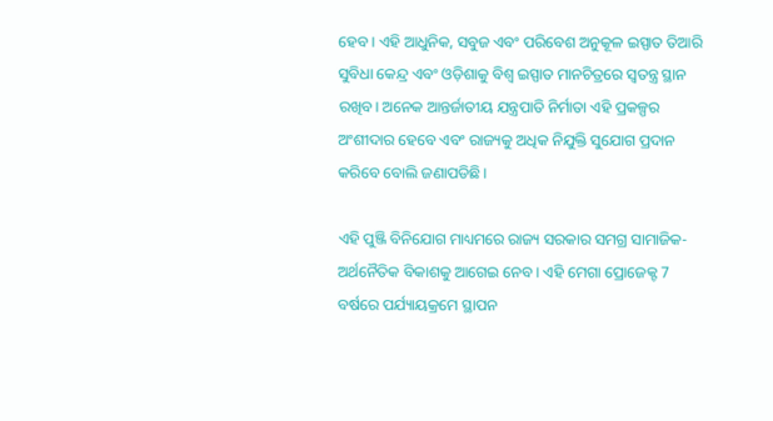ହେବ। ଏହି ଆଧୁନିକ, ସବୁଜ ଏବଂ ପରିବେଶ ଅନୁକୂଳ ଇସ୍ପାତ ତିଆରି ସୁବିଧା କେନ୍ଦ୍ର ଏବଂ ଓଡ଼ିଶାକୁ ବିଶ୍ୱ ଇସ୍ପାତ ମାନଚିତ୍ରରେ ସ୍ବତନ୍ତ୍ର ସ୍ଥାନ ରଖିବ। ଅନେକ ଆନ୍ତର୍ଜାତୀୟ ଯନ୍ତ୍ରପାତି ନିର୍ମାତା ଏହି ପ୍ରକଳ୍ପର ଅଂଶୀଦାର ହେବେ ଏବଂ ରାଜ୍ୟକୁ ଅଧିକ ନିଯୁକ୍ତି ସୁଯୋଗ ପ୍ରଦାନ କରିବେ ବୋଲି ଜଣାପଡିଛି।

ଏହି ପୁଞ୍ଜି ବିନିଯୋଗ ମାଧ୍ୟମରେ ରାଜ୍ୟ ସରକାର ସମଗ୍ର ସାମାଜିକ-ଅର୍ଥନୈତିକ ବିକାଶକୁ ଆଗେଇ ନେବ। ଏହି ମେଗା ପ୍ରୋଜେକ୍ଟ 7 ବର୍ଷରେ ପର୍ଯ୍ୟାୟକ୍ରମେ ସ୍ଥାପନ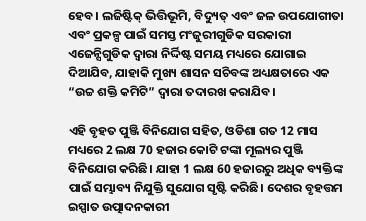ହେବ। ଲଜିଷ୍ଟିକ୍ ଭିତ୍ତିଭୂମି, ବିଦ୍ୟୁତ୍ ଏବଂ ଜଳ ଉପଯୋଗୀତା ଏବଂ ପ୍ରକଳ୍ପ ପାଇଁ ସମସ୍ତ ମଂଜୁରୀଗୁଡିକ ସରକାରୀ ଏଜେନ୍ସିଗୁଡିକ ଦ୍ୱାରା ନିର୍ଦ୍ଦିଷ୍ଟ ସମୟ ମଧ୍ୟରେ ଯୋଗାଇ ଦିଆଯିବ, ଯାହାକି ମୁଖ୍ୟ ଶାସନ ସଚିବଙ୍କ ଅଧ୍ୟକ୍ଷତାରେ ଏକ “ଉଚ୍ଚ ଶକ୍ତି କମିଟି” ଦ୍ୱାରା ତଦାରଖ କରାଯିବ।

ଏହି ବୃହତ ପୁଞ୍ଜି ବିନିଯୋଗ ସହିତ, ଓଡିଶା ଗତ 12 ମାସ ମଧ୍ୟରେ 2 ଲକ୍ଷ 70 ହଜାର କୋଟି ଟଙ୍କା ମୂଲ୍ୟର ପୁଞ୍ଜି ବିନିଯୋଗ କରିଛି। ଯାହା 1 ଲକ୍ଷ 60 ହଜାରରୁ ଅଧିକ ବ୍ୟକ୍ତିଙ୍କ ପାଇଁ ସମ୍ଭାବ୍ୟ ନିଯୁକ୍ତି ସୁଯୋଗ ସୃଷ୍ଟି କରିଛି। ଦେଶର ବୃହତ୍ତମ ଇସ୍ପାତ ଉତ୍ପାଦନକାରୀ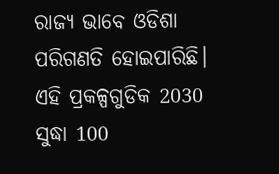ରାଜ୍ୟ ଭାବେ ଓଡିଶା ପରିଗଣତି ହୋଇପାରିଛି। ଏହି ପ୍ରକଳ୍ପଗୁଡିକ 2030 ସୁଦ୍ଧା 100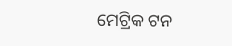ମେଟ୍ରିକ ଟନ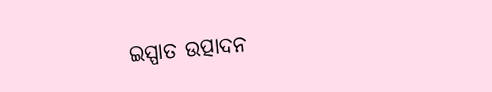ଇସ୍ପାତ ଉତ୍ପାଦନ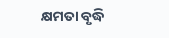କ୍ଷମତା ବୃଦ୍ଧି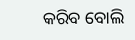କରିବ ବୋଲି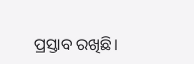ପ୍ରସ୍ତାବ ରଖିଛି।